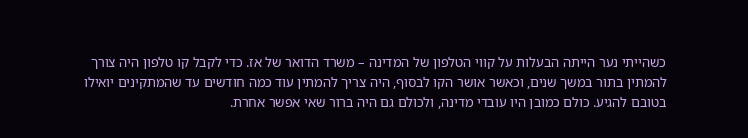כשהייתי נער הייתה הבעלות על קווי הטלפון של המדינה – משרד הדואר של אז. כדי לקבל קו טלפון היה צורך להמתין בתור במשך שנים, וכאשר אושר הקו לבסוף, היה צריך להמתין עוד כמה חודשים עד שהמתקינים יואילו בטובם להגיע. כולם כמובן היו עובדי מדינה, ולכולם גם היה ברור שאי אפשר אחרת.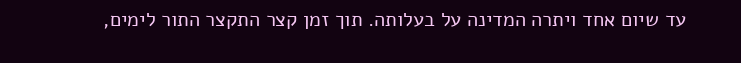עד שיום אחד ויתרה המדינה על בעלותה. תוך זמן קצר התקצר התור לימים,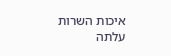איכות השרות עלתה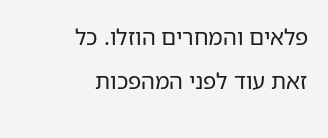פלאים והמחרים הוזלו. כל זאת עוד לפני המהפכות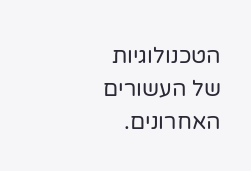הטכנולוגיות של העשורים האחרונים.